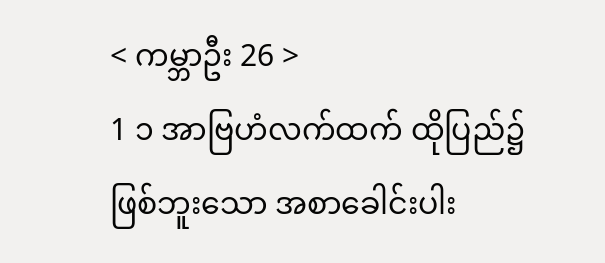< ကမ္ဘာဦး 26 >
1 ၁ အာဗြဟံလက်ထက် ထိုပြည်၌ဖြစ်ဘူးသော အစာခေါင်းပါး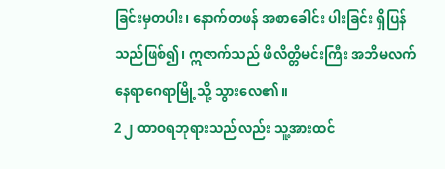ခြင်းမှတပါး၊ နောက်တဖန် အစာခေါင်း ပါးခြင်း ရှိပြန်သည်ဖြစ်၍၊ ဣဇာက်သည် ဖိလိတ္တိမင်းကြီး အဘိမလက်နေရာဂေရာမြို့သို့ သွားလေ၏။
2 ၂ ထာဝရဘုရားသည်လည်း သူ့အားထင်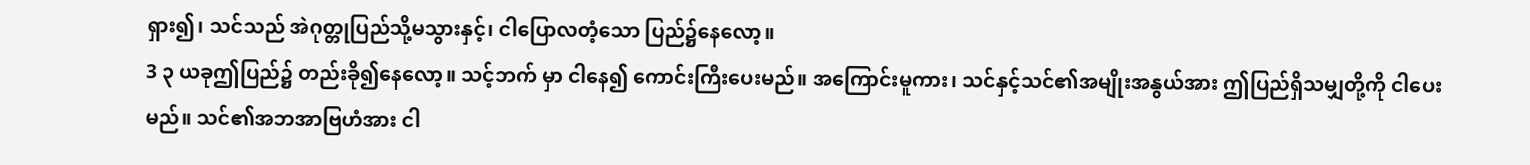ရှား၍၊ သင်သည် အဲဂုတ္တုပြည်သို့မသွားနှင့်၊ ငါပြောလတံ့သော ပြည်၌နေလော့။
3 ၃ ယခုဤပြည်၌ တည်းခို၍နေလော့။ သင့်ဘက် မှာ ငါနေ၍ ကောင်းကြီးပေးမည်။ အကြောင်းမူကား၊ သင်နှင့်သင်၏အမျိုးအနွယ်အား ဤပြည်ရှိသမျှတို့ကို ငါပေးမည်။ သင်၏အဘအာဗြဟံအား ငါ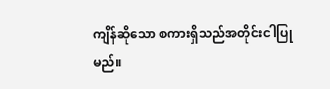ကျိန်ဆိုသော စကားရှိသည်အတိုင်းငါပြုမည်။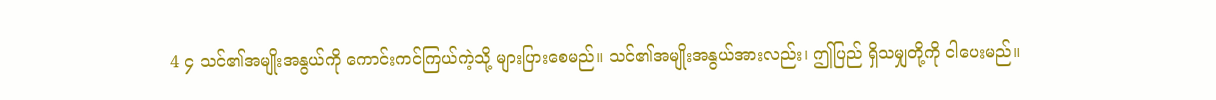4 ၄ သင်၏အမျိုးအနွယ်ကို ကောင်းကင်ကြယ်ကဲ့သို့ များပြားစေမည်။ သင်၏အမျိုးအနွယ်အားလည်း၊ ဤပြည် ရှိသမျှတို့ကို ငါပေးမည်။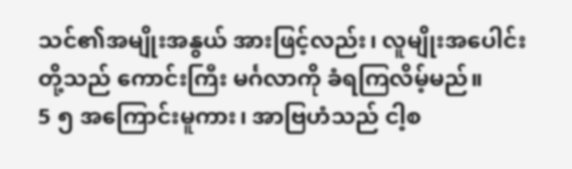သင်၏အမျိုးအနွယ် အားဖြင့်လည်း၊ လူမျိုးအပေါင်းတို့သည် ကောင်းကြီး မင်္ဂလာကို ခံရကြလိမ့်မည်။
5 ၅ အကြောင်းမူကား၊ အာဗြဟံသည် ငါ့စ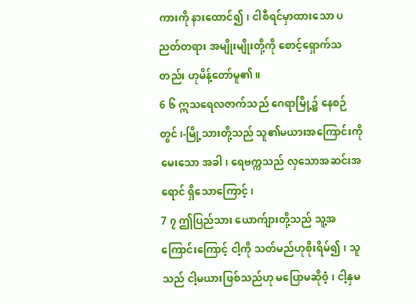ကားကို နားထောင်၍၊ ငါစီရင်မှာထားသော ပညတ်တရား အမျိုးမျိုးတို့ကို စောင့်ရှောက်သတည်း ဟုမိန့်တော်မူ၏။
6 ၆ ဣသရေလဇာက်သည် ဂေရာမြို့၌ နေစဉ်တွင်၊-မြို့သားတို့သည် သူ၏မယားအကြောင်းကို မေးသော အခါ၊ ရေဗက္ကသည် လှသောအဆင်းအရောင် ရှိသောကြောင့်၊
7 ၇ ဤပြည်သား ယောက်ျားတို့သည် သူ့အကြောင်းကြောင့် ငါ့ကို သတ်မည်ဟုစိုးရိမ်၍၊ သူ သည် ငါ့မယားဖြစ်သည်ဟု မပြောမဆိုဝံ့၊ ငါ့နှမ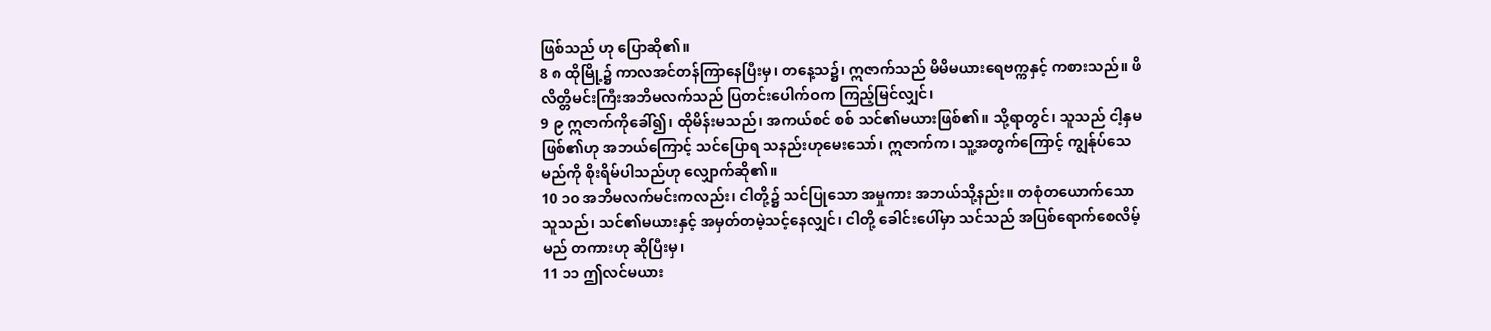ဖြစ်သည် ဟု ပြောဆို၏။
8 ၈ ထိုမြို့၌ ကာလအင်တန်ကြာနေပြီးမှ၊ တနေ့သ၌၊ ဣဇာက်သည် မိမိမယားရေဗက္ကနှင့် ကစားသည်။ ဖိလိတ္တိမင်းကြီးအဘိမလက်သည် ပြတင်းပေါက်ဝက ကြည့်မြင်လျှင်၊
9 ၉ ဣဇာက်ကိုခေါ်၍၊ ထိုမိန်းမသည်၊ အကယ်စင် စစ် သင်၏မယားဖြစ်၏။ သို့ရာတွင်၊ သူသည် ငါ့နှမဖြစ်၏ဟု အဘယ်ကြောင့် သင်ပြောရ သနည်းဟုမေးသော်၊ ဣဇာက်က၊ သူ့အတွက်ကြောင့် ကျွန်ုပ်သေမည်ကို စိုးရိမ်ပါသည်ဟု လျှောက်ဆို၏။
10 ၁၀ အဘိမလက်မင်းကလည်း၊ ငါတို့၌ သင်ပြုသော အမှုကား အဘယ်သို့နည်း။ တစုံတယောက်သော သူသည်၊ သင်၏မယားနှင့် အမှတ်တမဲ့သင့်နေလျှင်၊ ငါတို့ ခေါင်းပေါ်မှာ သင်သည် အပြစ်ရောက်စေလိမ့်မည် တကားဟု ဆိုပြီးမှ၊
11 ၁၁ ဤလင်မယား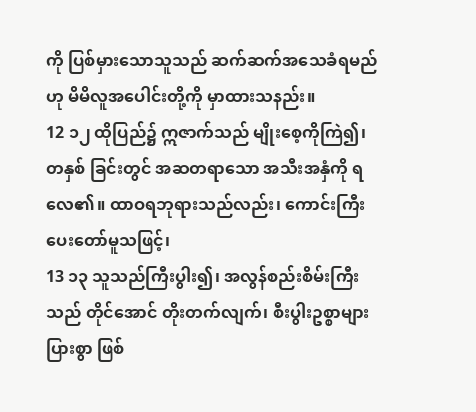ကို ပြစ်မှားသောသူသည် ဆက်ဆက်အသေခံရမည်ဟု မိမိလူအပေါင်းတို့ကို မှာထားသနည်း။
12 ၁၂ ထိုပြည်၌ ဣဇာက်သည် မျိုးစေ့ကိုကြဲ၍၊ တနှစ် ခြင်းတွင် အဆတရာသော အသီးအနှံကို ရလေ၏။ ထာဝရဘုရားသည်လည်း၊ ကောင်းကြီးပေးတော်မူသဖြင့်၊
13 ၁၃ သူသည်ကြီးပွါး၍၊ အလွန်စည်းစိမ်းကြီးသည် တိုင်အောင် တိုးတက်လျက်၊ စီးပွါးဥစ္စာများပြားစွာ ဖြစ်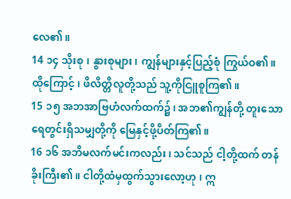လေ၏။
14 ၁၄ သိုးစု၊ နွားစုများ၊ ကျွန်များနှင့်ပြည့်စုံ ကြွယ်ဝ၏။ ထိုကြောင့်၊ ဖိလိတ္တိလူတို့သည် သူ့ကိုငြူစူကြ၏။
15 ၁၅ အဘအာဗြဟံလက်ထက်၌၊ အဘ၏ကျွန်တို့ တူးသော ရေတွင်းရှိသမျှတို့ကို မြေနှင့်ဖို့ပိတ်ကြ၏။
16 ၁၆ အဘိမလက်မင်းကလည်း၊ သင်သည် ငါ့တို့ထက် တန်ခိုးကြီး၏။ ငါတို့ထံမှထွက်သွားလော့ဟု၊ ဣ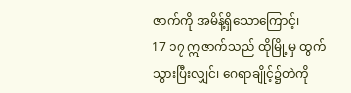ဇာက်ကို အမိန့်ရှိသောကြောင့်၊
17 ၁၇ ဣဇာက်သည် ထိုမြို့မှ ထွက်သွားပြီးလျှင်၊ ဂေရာချိုင့်၌တဲကို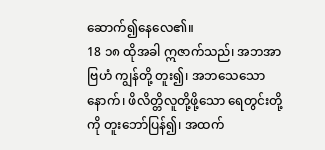ဆောက်၍နေလေ၏။
18 ၁၈ ထိုအခါ ဣဇာက်သည်၊ အဘအာဗြဟံ ကျွန်တို့ တူး၍၊ အဘသေသောနောက်၊ ဖိလိတ္တိလူတို့ဖို့သော ရေတွင်းတို့ကို တူးဘော်ပြန်၍၊ အထက်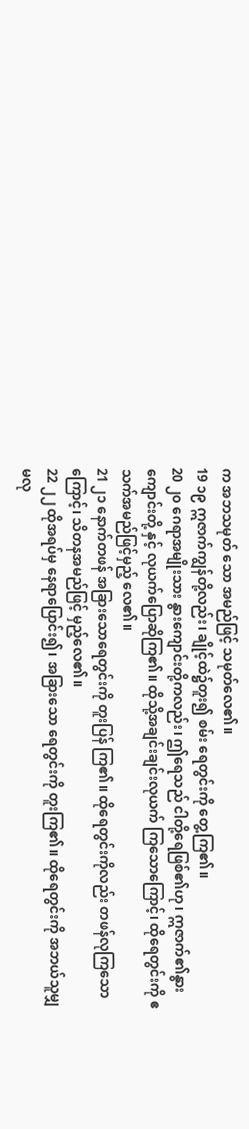က အဘသမုတ် သော အမည်ဖြင့် သမုတ်လေ၏။
19 ၁၉ ဣဇာက်ကျွန်တို့လည်း၊ ချိုင့်ထဲ၌တူး၍ စမ်း ရေတွင်းကို တွေ့ကြ၏။
20 ၂၀ ဂေရာအမျိုးသား နွားကျောင်းတို့ကလည်း၊ ဤရေသည် ငါတို့ရေဖြစ်၏ဟု၊ ဣဇာက်၏နွားကျောင်းတို့ နှင့် လုယက်ပြောဆိုကြ၏။ ထိုသို့အချင်းချင်းလုယက် ကြသောကြောင့်၊ ထိုရေတွင်းကို ဧသက်အမည်ဖြင့်မှည့် လေ၏။
21 ၂၁ နောက်တဖန် အခြားသောရေတွင်းကို တူးပြန် ကြ၏။ ထိုရေတွင်းကိုလည်း တဖန်လုကြသောကြောင့်၊ သိတနအမည်ဖြင့် မှည့်လေ၏။
22 ၂၂ ထိုအရပ်မှ နေရာပြောင်း၍၊ အခြားသော ရေတွင်းကို တူးကြ၏။ ထိုရေတွင်းကို အဘယ်သူမျှ မလု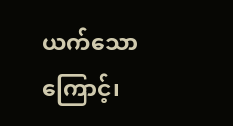ယက်သောကြောင့်၊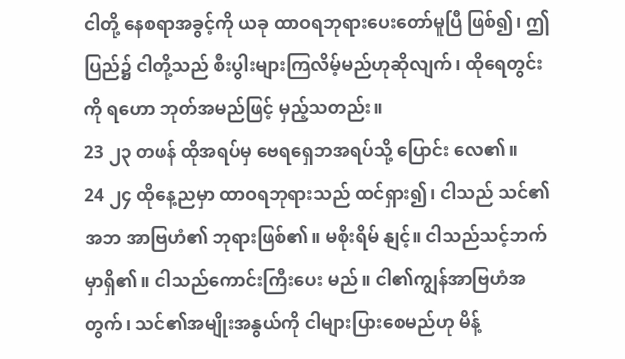ငါတို့ နေစရာအခွင့်ကို ယခု ထာဝရဘုရားပေးတော်မူပြီ ဖြစ်၍၊ ဤပြည်၌ ငါတို့သည် စီးပွါးများကြလိမ့်မည်ဟုဆိုလျက်၊ ထိုရေတွင်းကို ရဟော ဘုတ်အမည်ဖြင့် မှည့်သတည်း။
23 ၂၃ တဖန် ထိုအရပ်မှ ဗေရရှေဘအရပ်သို့ ပြောင်း လေ၏။
24 ၂၄ ထိုနေ့ညမှာ ထာဝရဘုရားသည် ထင်ရှား၍၊ ငါသည် သင်၏အဘ အာဗြဟံ၏ ဘုရားဖြစ်၏။ မစိုးရိမ် နျင့်။ ငါသည်သင့်ဘက်မှာရှိ၏။ ငါသည်ကောင်းကြီးပေး မည်။ ငါ၏ကျွန်အာဗြဟံအတွက်၊ သင်၏အမျိုးအနွယ်ကို ငါများပြားစေမည်ဟု မိန့်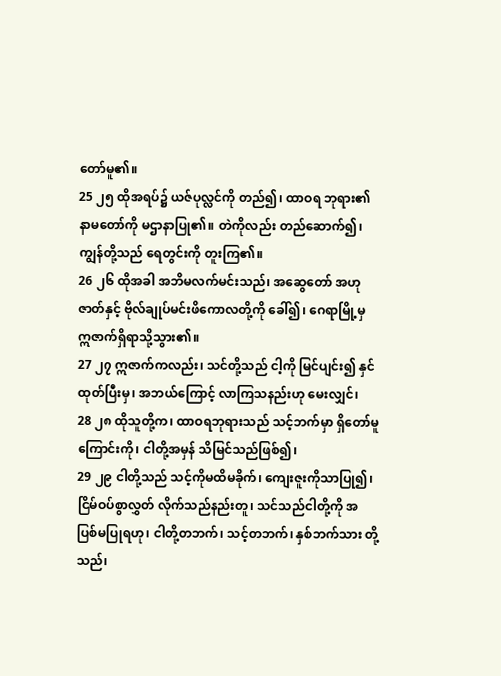တော်မူ၏။
25 ၂၅ ထိုအရပ်၌ ယဇ်ပုလ္လင်ကို တည်၍၊ ထာဝရ ဘုရား၏ နာမတော်ကို မဌာနာပြု၏။ တဲကိုလည်း တည်ဆောက်၍၊ ကျွန်တို့သည် ရေတွင်းကို တူးကြ၏။
26 ၂၆ ထိုအခါ အဘိမလက်မင်းသည်၊ အဆွေတော် အဟုဇာတ်နှင့် ဗိုလ်ချုပ်မင်းဖိကောလတို့ကို ခေါ်၍၊ ဂေရာမြို့မှ ဣဇာက်ရှိရာသို့သွား၏။
27 ၂၇ ဣဇာက်ကလည်း၊ သင်တို့သည် ငါ့ကို မြင်ပျင်း၍ နှင်ထုတ်ပြီးမှ၊ အဘယ်ကြောင့် လာကြသနည်းဟု မေးလျှင်၊
28 ၂၈ ထိုသူတို့က၊ ထာဝရဘုရားသည် သင့်ဘက်မှာ ရှိတော်မူကြောင်းကို၊ ငါတို့အမှန် သိမြင်သည်ဖြစ်၍၊
29 ၂၉ ငါတို့သည် သင့်ကိုမထိမခိုက်၊ ကျေးဇူးကိုသာပြု၍၊ ငြိမ်ဝပ်စွာလွှတ် လိုက်သည်နည်းတူ၊ သင်သည်ငါတို့ကို အပြစ်မပြုရဟု၊ ငါတို့တဘက်၊ သင့်တဘက်၊ နှစ်ဘက်သား တို့သည်၊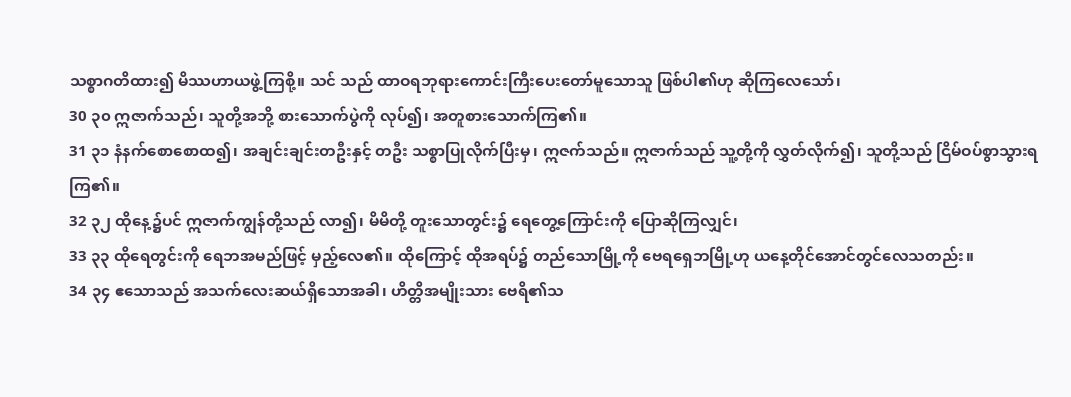သစ္စာဂတိထား၍ မိဿဟာယဖွဲ့ကြစို့။ သင် သည် ထာဝရဘုရားကောင်းကြီးပေးတော်မူသောသူ ဖြစ်ပါ၏ဟု ဆိုကြလေသော်၊
30 ၃၀ ဣဇာက်သည်၊ သူတို့အဘို့ စားသောက်ပွဲကို လုပ်၍၊ အတူစားသောက်ကြ၏။
31 ၃၁ နံနက်စောစောထ၍၊ အချင်းချင်းတဦးနှင့် တဦး သစ္စာပြုလိုက်ပြီးမှ၊ ဣဇက်သည်။ ဣဇာက်သည် သူ့တို့ကို လွှတ်လိုက်၍၊ သူတို့သည် ငြိမ်ဝပ်စွာသွားရကြ၏။
32 ၃၂ ထိုနေ့၌ပင် ဣဇာက်ကျွန်တို့သည် လာ၍၊ မိမိတို့ တူးသောတွင်း၌ ရေတွေ့ကြောင်းကို ပြောဆိုကြလျှင်၊
33 ၃၃ ထိုရေတွင်းကို ရေဘအမည်ဖြင့် မှည့်လေ၏။ ထိုကြောင့် ထိုအရပ်၌ တည်သောမြို့ကို ဗေရရှေဘမြို့ဟု ယနေ့တိုင်အောင်တွင်လေသတည်း။
34 ၃၄ ဧသောသည် အသက်လေးဆယ်ရှိသောအခါ၊ ဟိတ္တိအမျိုးသား ဗေရိ၏သ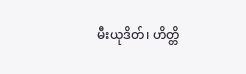မီးယုဒိတ်၊ ဟိတ္တိ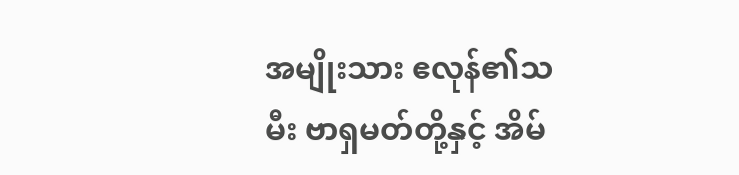အမျိုးသား ဧလုန်၏သမီး ဗာရှမတ်တို့နှင့် အိမ်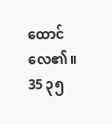ထောင်လေ၏။
35 ၃၅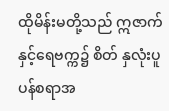ထိုမိန်းမတို့သည် ဣဇာက်နှင့်ရေဗက္က၌ စိတ် နှလုံးပူပန်စရာအ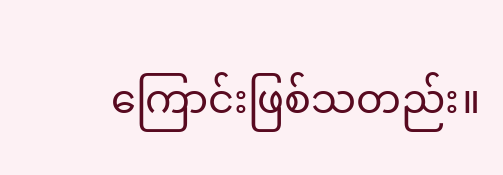ကြောင်းဖြစ်သတည်း။